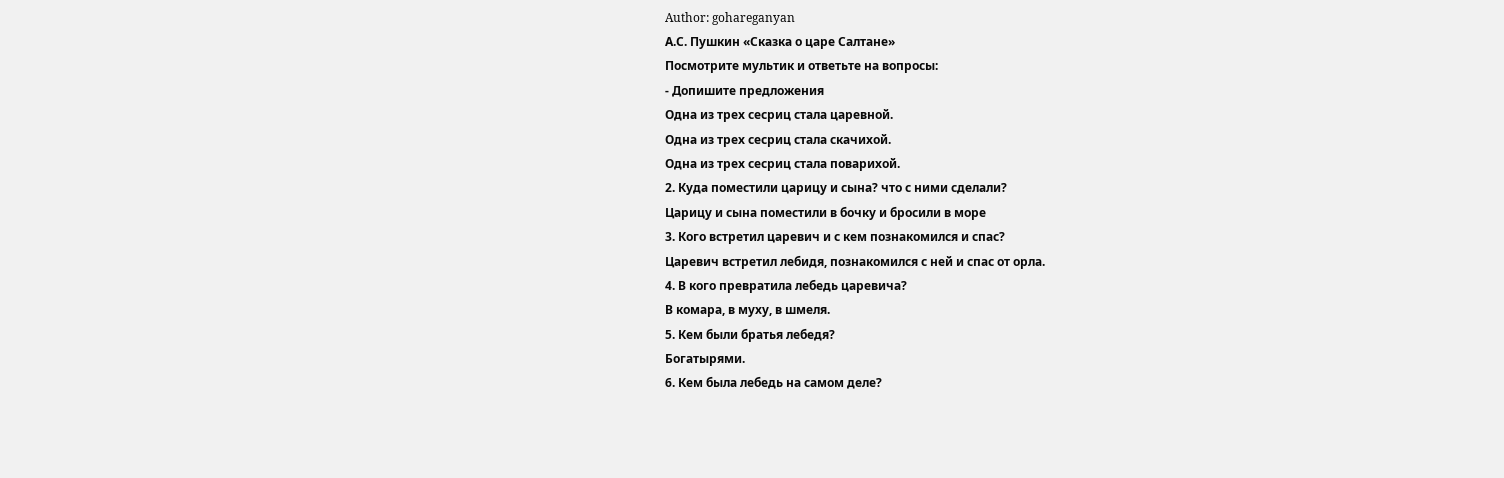Author: gohareganyan
А.С. Пушкин «Сказка о царе Салтане»
Посмотрите мультик и ответьте на вопросы:
- Допишите предложения
Одна из трех сесриц стала царевной.
Одна из трех сесриц стала скачихой.
Одна из трех сесриц стала поварихой.
2. Куда поместили царицу и сына? что с ними сделали?
Царицу и сына поместили в бочку и бросили в море
3. Кого встретил царевич и с кем познакомился и спас?
Царевич встретил лебидя, познакомился с ней и спас от орла.
4. В кого превратила лебедь царевича?
В комара, в муху, в шмеля.
5. Кем были братья лебедя?
Богатырями.
6. Кем была лебедь на самом деле?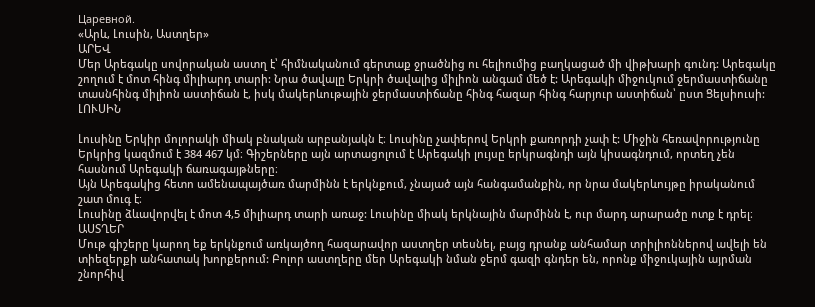Царевной.
«Արև, Լուսին, Աստղեր»
ԱՐԵՎ
Մեր Արեգակը սովորական աստղ է՝ հիմնականում գերտաք ջրածնից ու հելիումից բաղկացած մի վիթխարի գունդ: Արեգակը շողում է մոտ հինգ միլիարդ տարի: Նրա ծավալը Երկրի ծավալից միլիոն անգամ մեծ է: Արեգակի միջուկում ջերմաստիճանը տասնհինգ միլիոն աստիճան է, իսկ մակերևութային ջերմաստիճանը հինգ հազար հինգ հարյուր աստիճան՝ ըստ Ցելսիուսի:
ԼՈՒՍԻՆ

Լուսինը Երկիր մոլորակի միակ բնական արբանյակն է։ Լուսինը չափերով Երկրի քառորդի չափ է: Միջին հեռավորությունը Երկրից կազմում է 384 467 կմ։ Գիշերները այն արտացոլում է Արեգակի լույսը երկրագնդի այն կիսագնդում, որտեղ չեն հասնում Արեգակի ճառագայթները։
Այն Արեգակից հետո ամենապայծառ մարմինն է երկնքում, չնայած այն հանգամանքին, որ նրա մակերևույթը իրականում շատ մուգ է։
Լուսինը ձևավորվել է մոտ 4,5 միլիարդ տարի առաջ: Լուսինը միակ երկնային մարմինն է, ուր մարդ արարածը ոտք է դրել։
ԱՍՏՂԵՐ
Մութ գիշերը կարող եք երկնքում առկայծող հազարավոր աստղեր տեսնել, բայց դրանք անհամար տրիլիոններով ավելի են տիեզերքի անհատակ խորքերում: Բոլոր աստղերը մեր Արեգակի նման ջերմ գազի գնդեր են, որոնք միջուկային այրման շնորհիվ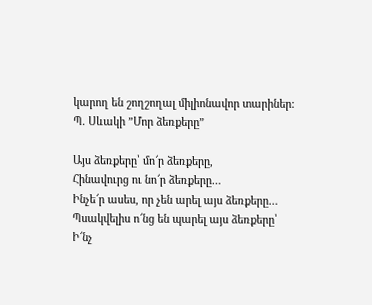կարող են շողշողալ միլիոնավոր տարիներ:
Պ. Սևակի ”Մոր ձեռքերը”

Այս ձեռքերը՝ մո՜ր ձեռքերը,
Հինավուրց ու նո՜ր ձեռքերը…
Ինչե՜ր ասես, որ չեն արել այս ձեռքերը…
Պսակվելիս ո՜նց են պարել այս ձեռքերը՝
Ի՜նչ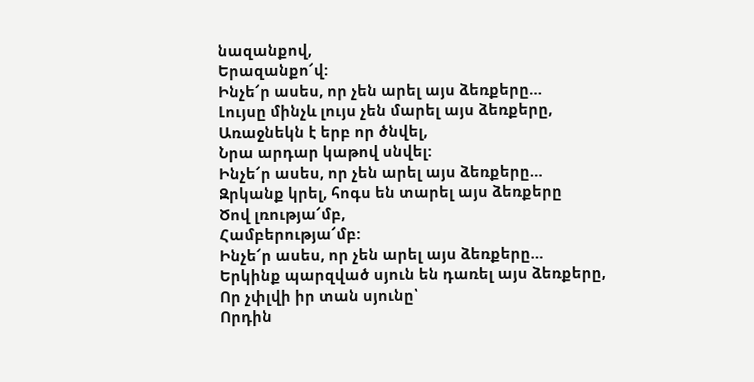նազանքով,
Երազանքո՜վ:
Ինչե՜ր ասես, որ չեն արել այս ձեռքերը…
Լույսը մինչև լույս չեն մարել այս ձեռքերը,
Առաջնեկն է երբ որ ծնվել,
Նրա արդար կաթով սնվել:
Ինչե՜ր ասես, որ չեն արել այս ձեռքերը…
Զրկանք կրել, հոգս են տարել այս ձեռքերը
Ծով լռությա՜մբ,
Համբերությա՜մբ:
Ինչե՜ր ասես, որ չեն արել այս ձեռքերը…
Երկինք պարզված սյուն են դառել այս ձեռքերը,
Որ չփլվի իր տան սյունը՝
Որդին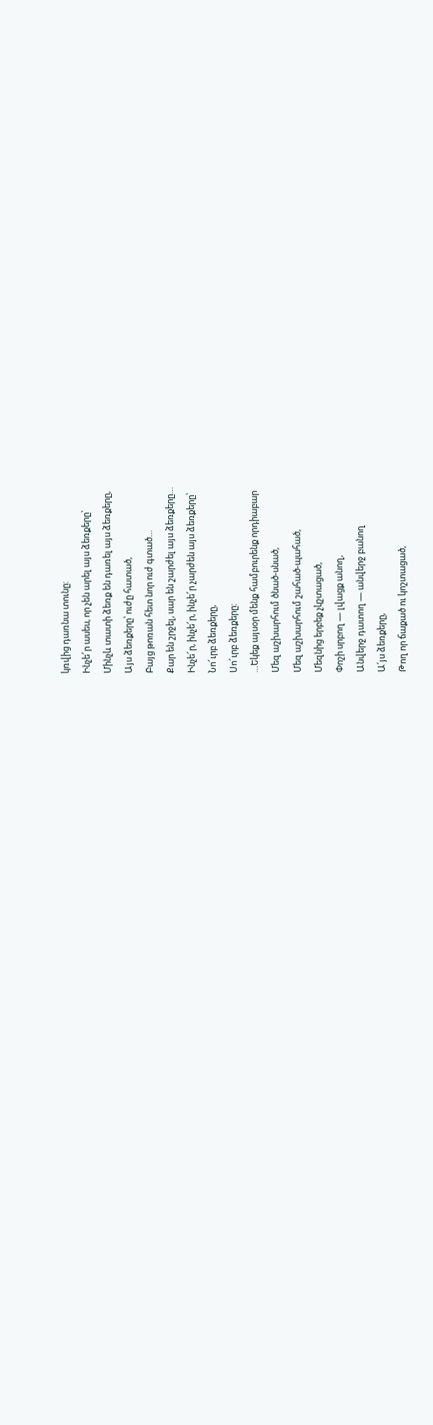կռվից դառնա տունը:
Ինչե՜ր ասես, որ չեն արել այս ձեռքերը՝
Մինչև տատի ձեռք են դառել այս ձեռքերը,
Այս ձեռքերը՝ ուժը հատած,
Բայց թոռան հետ նոր ուժ գտած…
Քար են շրջել, սար են շարժել այս ձեռքերը…
Ինչե՜ր, ինչե՜ր, ինչե՜ր չարժեն այս ձեռքերը՝
Նո՜ւրբ ձեռքերը,
Սո՜ւրբ ձեռքերը:
…Եկեք այսօր մենք համբուրենք որդիաբար
Մեզ աշխարհում ծնած-սնած,
Մեզ աշխարհում շահած-պահած,
Մեզնից երբեք չկշտացած,
Փոշի սրբող — լվացք անող,
Անվերջ դատող — անվերջ բանող
Ա՛յս ձեռքերը,
Թող որ ճաքած ու կոշտացած,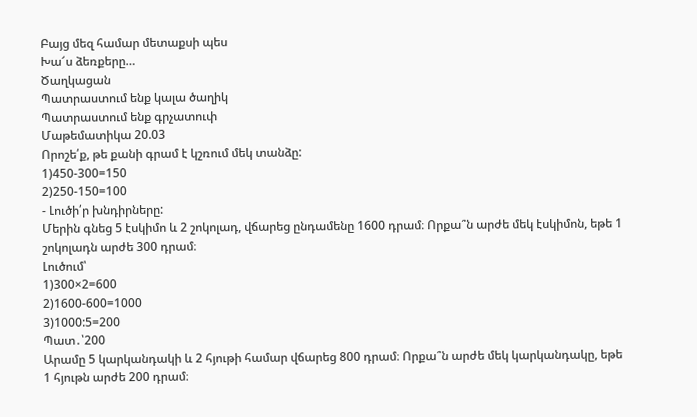Բայց մեզ համար մետաքսի պես
Խա՜ս ձեռքերը…
Ծաղկացան
Պատրաստում ենք կալա ծաղիկ
Պատրաստում ենք գրչատուփ
Մաթեմատիկա 20.03
Որոշե՛ք, թե քանի գրամ է կշռում մեկ տանձը:
1)450-300=150
2)250-150=100
- Լուծի՛ր խնդիրները:
Մերին գնեց 5 էսկիմո և 2 շոկոլադ, վճարեց ընդամենը 1600 դրամ։ Որքա՞ն արժե մեկ էսկիմոն, եթե 1 շոկոլադն արժե 300 դրամ։
Լուծում՝
1)300×2=600
2)1600-600=1000
3)1000:5=200
Պատ․՝200
Արամը 5 կարկանդակի և 2 հյութի համար վճարեց 800 դրամ։ Որքա՞ն արժե մեկ կարկանդակը, եթե 1 հյութն արժե 200 դրամ։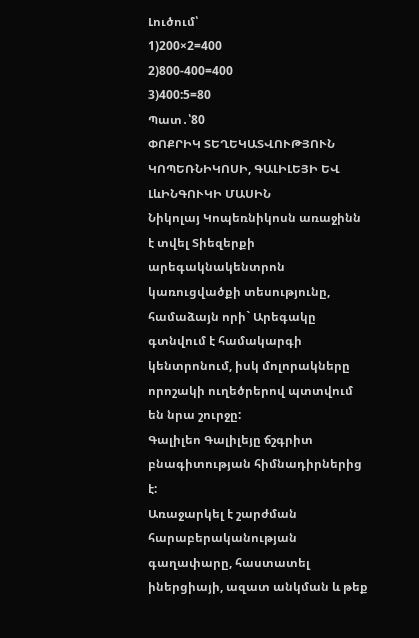Լուծում՝
1)200×2=400
2)800-400=400
3)400:5=80
Պատ․՝80
ՓՈՔՐԻԿ ՏԵՂԵԿԱՏՎՈՒԹՅՈՒՆ ԿՈՊԵՌՆԻԿՈՍԻ, ԳԱԼԻԼԵՅԻ ԵՎ ԼևԻՆԳՈՒԿԻ ՄԱՍԻՆ
Նիկոլայ Կոպեռնիկոսն առաջինն է տվել Տիեզերքի արեգակնակենտրոն կառուցվածքի տեսությունը, համաձայն որի` Արեգակը գտնվում է համակարգի կենտրոնում, իսկ մոլորակները որոշակի ուղեծրերով պտտվում են նրա շուրջը:
Գալիլեո Գալիլեյը ճշգրիտ բնագիտության հիմնադիրներից է:
Առաջարկել է շարժման հարաբերականության գաղափարը, հաստատել իներցիայի, ազատ անկման և թեք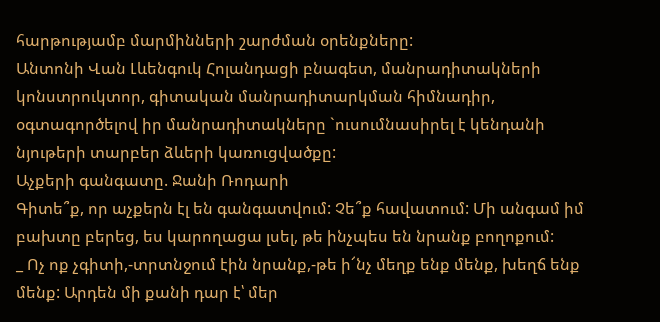հարթությամբ մարմինների շարժման օրենքները:
Անտոնի Վան Լևենգուկ Հոլանդացի բնագետ, մանրադիտակների կոնստրուկտոր, գիտական մանրադիտարկման հիմնադիր, օգտագործելով իր մանրադիտակները `ուսումնասիրել է կենդանի նյութերի տարբեր ձևերի կառուցվածքը:
Աչքերի գանգատը. Ջանի Ռոդարի
Գիտե՞ք, որ աչքերն էլ են գանգատվում: Չե՞ք հավատում: Մի անգամ իմ բախտը բերեց, ես կարողացա լսել, թե ինչպես են նրանք բողոքում:
_ Ոչ ոք չգիտի,-տրտնջում էին նրանք,-թե ի՜նչ մեղք ենք մենք, խեղճ ենք մենք: Արդեն մի քանի դար է՝ մեր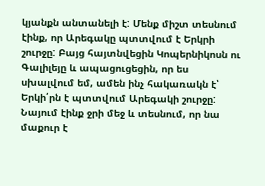կյանքն անտանելի է: Մենք միշտ տեսնում էինք, որ Արեգակը պտտվում է Երկրի շուրջը: Բայց հայտնվեցին Կոպերնիկոսն ու Գալիլեյը և ապացուցեցին, որ ես սխալվում եմ, ամեն ինչ հակառակն է՝ Երկի՛րն է պտտվում Արեգակի շուրջը:
Նայում էինք ջրի մեջ և տեսնում, որ նա մաքուր է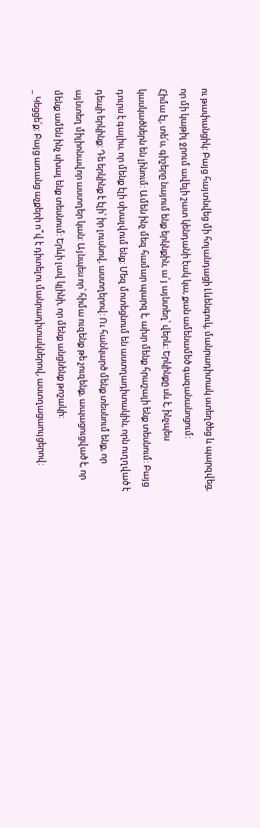ու թափանցիկ: Բայց հայտնվեց մի հոլանդացի Լևենգուկ, մանրադիտակ ստեղծեց և պարզվեց, որ մի կաթիլ ջրում ավելի շատ կենդանի էակ կա, քան ամենամեծ գազանանոցում:
Հիմա էլ, տե՛ս, գիշերը նայում ենք երկնքին, ա՜յ այնտեղ՝ վերև: Երկինքը սև է, ինչպես կասկածներն են լինում: Ամեն ինչ մեզ համար պարզ է, ախր մենք հրաշալի ենք տեսնում: Բայց դուրս է գալիս, որ մենք էլի սխալվում ենք: Մեզ մոտեցնում են աստղադիտակին, որն ուղղված է դեպի երկինք: Դե երկինք է էլի՝ իր լուսնով, աստղերով: Ու հանկարծ մենք տեսնում ենք, որ այնտեղ միլիոնավոր աստղեր կան: Այնպես որ՝ հիմա ուզենք թե չուզենք, ապացուցված է, որ մենք ամեն ինչ սխալ ենք տեսնում: Երևի լավ կլինի, որ մենք անցնենք թոշակի:
_ Կեցցե՛ք: Բայց առանց աչքերի ո՞վ է դիտելու մանրադիտակներով, աստղացաույցերով: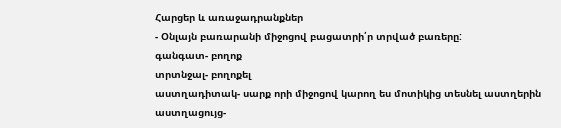Հարցեր և առաջադրանքներ
- Օնլայն բառարանի միջոցով բացատրի՛ր տրված բառերը:
գանգատ- բողոք
տրտնջալ- բողոքել
աստղադիտակ- սարք որի միջոցով կարող ես մոտիկից տեսնել աստղերին
աստղացույց-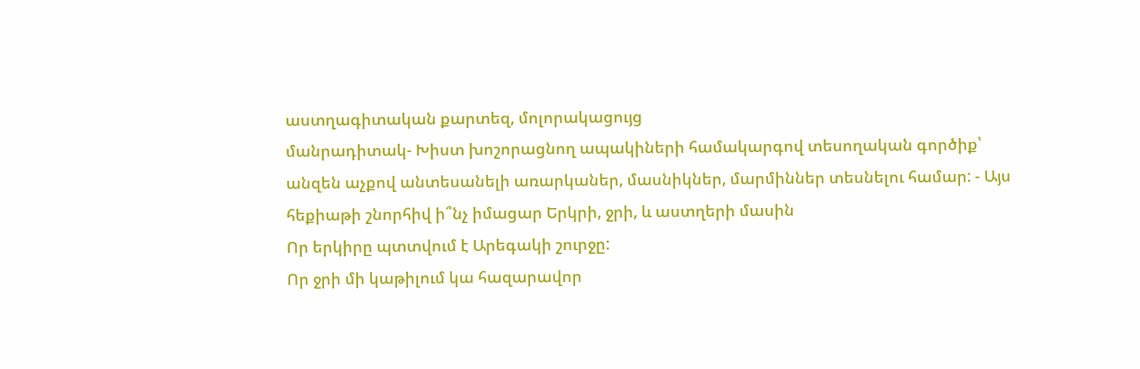աստղագիտական քարտեզ, մոլորակացույց
մանրադիտակ- Խիստ խոշորացնող ապակիների համակարգով տեսողական գործիք՝ անզեն աչքով անտեսանելի առարկաներ, մասնիկներ, մարմիններ տեսնելու համար: - Այս հեքիաթի շնորհիվ ի՞նչ իմացար Երկրի, ջրի, և աստղերի մասին
Որ երկիրը պտտվում է Արեգակի շուրջը:
Որ ջրի մի կաթիլում կա հազարավոր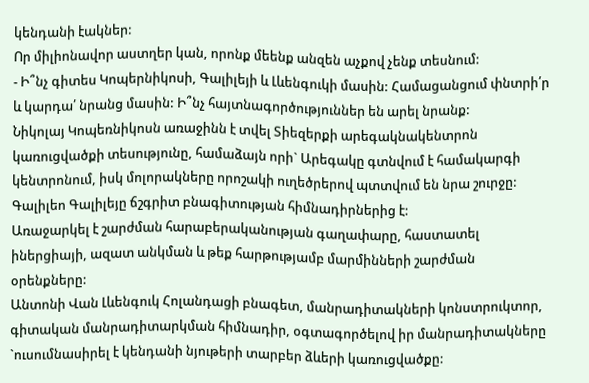կենդանի էակներ:
Որ միլիոնավոր աստղեր կան, որոնք մեենք անզեն աչքով չենք տեսնում:
- Ի՞նչ գիտես Կոպերնիկոսի, Գալիլեյի և Լևենգուկի մասին: Համացանցում փնտրի՛ր և կարդա՛ նրանց մասին: Ի՞նչ հայտնագործություններ են արել նրանք:
Նիկոլայ Կոպեռնիկոսն առաջինն է տվել Տիեզերքի արեգակնակենտրոն կառուցվածքի տեսությունը, համաձայն որի` Արեգակը գտնվում է համակարգի կենտրոնում, իսկ մոլորակները որոշակի ուղեծրերով պտտվում են նրա շուրջը:
Գալիլեո Գալիլեյը ճշգրիտ բնագիտության հիմնադիրներից է:
Առաջարկել է շարժման հարաբերականության գաղափարը, հաստատել իներցիայի, ազատ անկման և թեք հարթությամբ մարմինների շարժման օրենքները:
Անտոնի Վան Լևենգուկ Հոլանդացի բնագետ, մանրադիտակների կոնստրուկտոր, գիտական մանրադիտարկման հիմնադիր, օգտագործելով իր մանրադիտակները `ուսումնասիրել է կենդանի նյութերի տարբեր ձևերի կառուցվածքը: